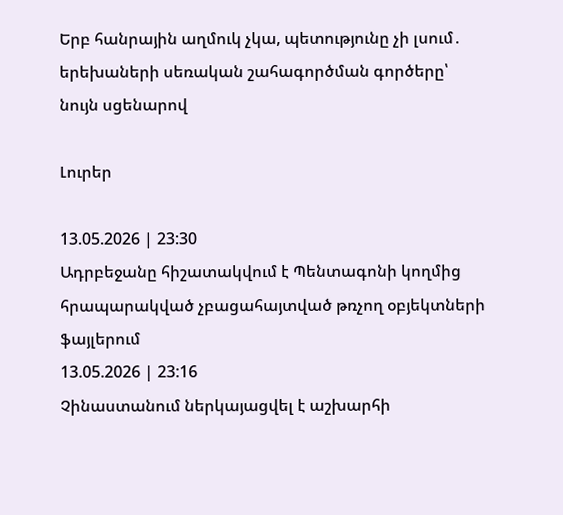Երբ հանրային աղմուկ չկա, պետությունը չի լսում․ երեխաների սեռական շահագործման գործերը՝ նույն սցենարով

Լուրեր

13.05.2026 | 23:30
Ադրբեջանը հիշատակվում է Պենտագոնի կողմից հրապարակված չբացահայտված թռչող օբյեկտների ֆայլերում
13.05.2026 | 23:16
Չինաստանում ներկայացվել է աշխարհի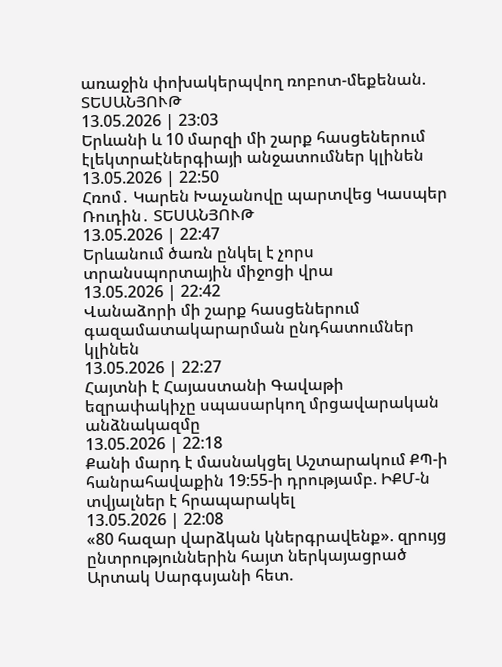առաջին փոխակերպվող ռոբոտ-մեքենան. ՏԵՍԱՆՅՈՒԹ
13.05.2026 | 23:03
Երևանի և 10 մարզի մի շարք հասցեներում էլեկտրաէներգիայի անջատումներ կլինեն
13.05.2026 | 22:50
Հռոմ․ Կարեն Խաչանովը պարտվեց Կասպեր Ռուդին․ ՏԵՍԱՆՅՈՒԹ
13.05.2026 | 22:47
Երևանում ծառն ընկել է չորս տրանսպորտային միջոցի վրա
13.05.2026 | 22:42
Վանաձորի մի շարք հասցեներում գազամատակարարման ընդհատումներ կլինեն
13.05.2026 | 22:27
Հայտնի է Հայաստանի Գավաթի եզրափակիչը սպասարկող մրցավարական անձնակազմը
13.05.2026 | 22:18
Քանի մարդ է մասնակցել Աշտարակում ՔՊ-ի հանրահավաքին 19:55-ի դրությամբ. ԻՔՄ-ն տվյալներ է հրապարակել
13.05.2026 | 22:08
«80 հազար վարձկան կներգրավենք». զրույց ընտրություններին հայտ ներկայացրած Արտակ Սարգսյանի հետ.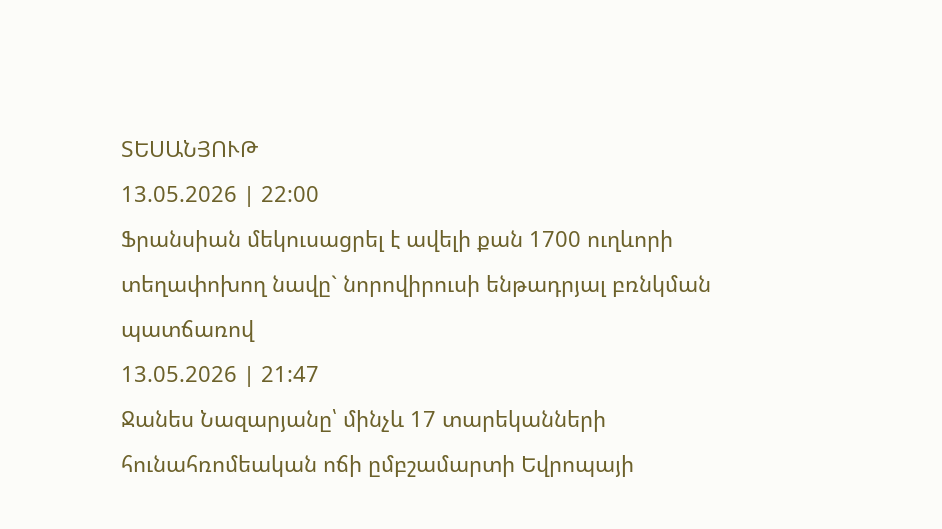ՏԵՍԱՆՅՈՒԹ
13.05.2026 | 22:00
Ֆրանսիան մեկուսացրել է ավելի քան 1700 ուղևորի տեղափոխող նավը` նորովիրուսի ենթադրյալ բռնկման պատճառով
13.05.2026 | 21:47
Ջանես Նազարյանը՝ մինչև 17 տարեկանների հունահռոմեական ոճի ըմբշամարտի Եվրոպայի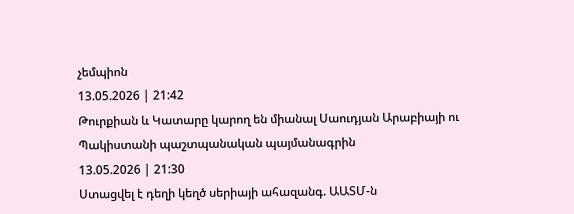չեմպիոն
13.05.2026 | 21:42
Թուրքիան և Կատարը կարող են միանալ Սաուդյան Արաբիայի ու Պակիստանի պաշտպանական պայմանագրին
13.05.2026 | 21:30
Ստացվել է դեղի կեղծ սերիայի ահազանգ. ԱԱՏՄ-ն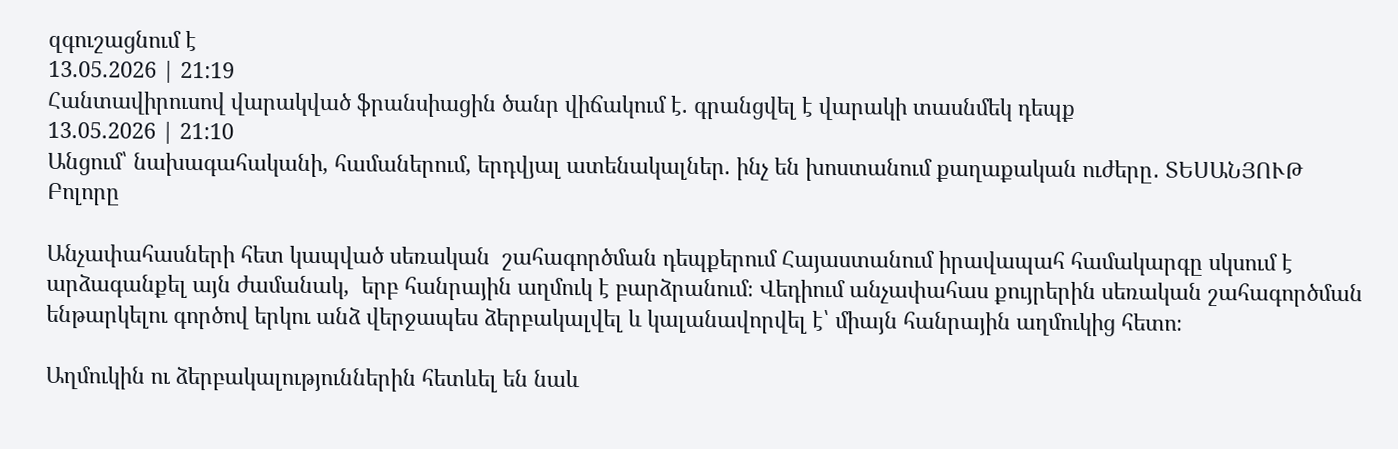զգուշացնում է
13.05.2026 | 21:19
Հանտավիրուսով վարակված ֆրանսիացին ծանր վիճակում է. գրանցվել է վարակի տասնմեկ դեպք
13.05.2026 | 21:10
Անցում՝ նախագահականի, համաներում, երդվյալ ատենակալներ. ինչ են խոստանում քաղաքական ուժերը․ ՏԵՍԱՆՅՈՒԹ
Բոլորը

Անչափահասների հետ կապված սեռական  շահագործման դեպքերում Հայաստանում իրավապահ համակարգը սկսում է արձագանքել այն ժամանակ,  երբ հանրային աղմուկ է բարձրանում։ Վեդիում անչափահաս քույրերին սեռական շահագործման ենթարկելու գործով երկու անձ վերջապես ձերբակալվել և կալանավորվել է՝ միայն հանրային աղմուկից հետո։

Աղմուկին ու ձերբակալություններին հետևել են նաև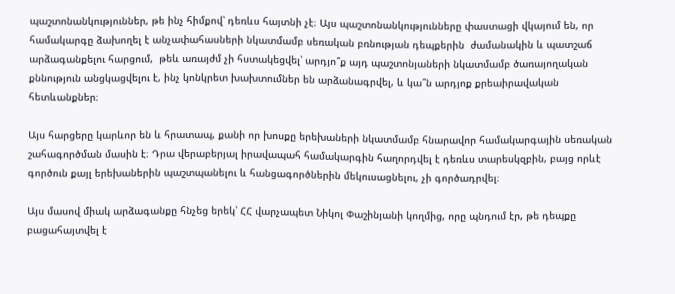պաշտոնանկություններ, թե ինչ հիմքով՝ դեռևս հայտնի չէ։ Այս պաշտոնանկությունները փաստացի վկայում են, որ համակարգը ձախողել է անչափահասների նկատմամբ սեռական բռնության դեպքերին  ժամանակին և պատշաճ արձագանքելու հարցում,  թեև առայժմ չի հստակեցվել՝ արդյո՞ք այդ պաշտոնյաների նկատմամբ ծառայողական քննություն անցկացվելու է, ինչ կոնկրետ խախտումներ են արձանագրվել, և կա՞ն արդյոք քրեաիրավական հետևանքներ։

Այս հարցերը կարևոր են և հրատապ, քանի որ խոսքը երեխաների նկատմամբ հնարավոր համակարգային սեռական շահագործման մասին է։ Դրա վերաբերյալ իրավապահ համակարգին հաղորդվել է դեռևս տարեսկզբին, բայց որևէ գործուն քայլ երեխաներին պաշտպանելու և հանցագործներին մեկուսացնելու, չի գործադրվել։

Այս մասով միակ արձագանքը հնչեց երեկ՝ ՀՀ վարչապետ Նիկոլ Փաշինյանի կողմից, որը պնդում էր, թե դեպքը բացահայտվել է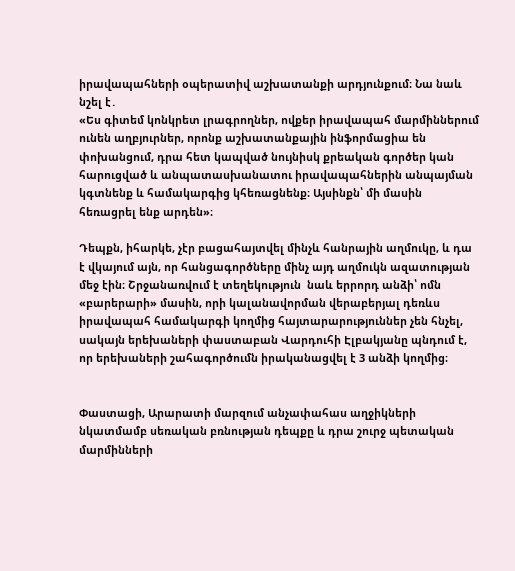իրավապահների օպերատիվ աշխատանքի արդյունքում։ Նա նաև նշել է․
«Ես գիտեմ կոնկրետ լրագրողներ, ովքեր իրավապահ մարմիններում ունեն աղբյուրներ, որոնք աշխատանքային ինֆորմացիա են փոխանցում, դրա հետ կապված նույնիսկ քրեական գործեր կան հարուցված և անպատասխանատու իրավապահներին անպայման կգտնենք և համակարգից կհեռացնենք։ Այսինքն՝ մի մասին հեռացրել ենք արդեն»։

Դեպքն, իհարկե, չէր բացահայտվել մինչև հանրային աղմուկը, և դա է վկայում այն, որ հանցագործները մինչ այդ աղմուկն ազատության մեջ էին։ Շրջանառվում է տեղեկություն  նաև երրորդ անձի՝ ոմն «բարերարի» մասին, որի կալանավորման վերաբերյալ դեռևս իրավապահ համակարգի կողմից հայտարարություններ չեն հնչել, սակայն երեխաների փաստաբան Վարդուհի Էլբակյանը պնդում է, որ երեխաների շահագործումն իրականացվել է 3 անձի կողմից։


Փաստացի, Արարատի մարզում անչափահաս աղջիկների նկատմամբ սեռական բռնության դեպքը և դրա շուրջ պետական մարմինների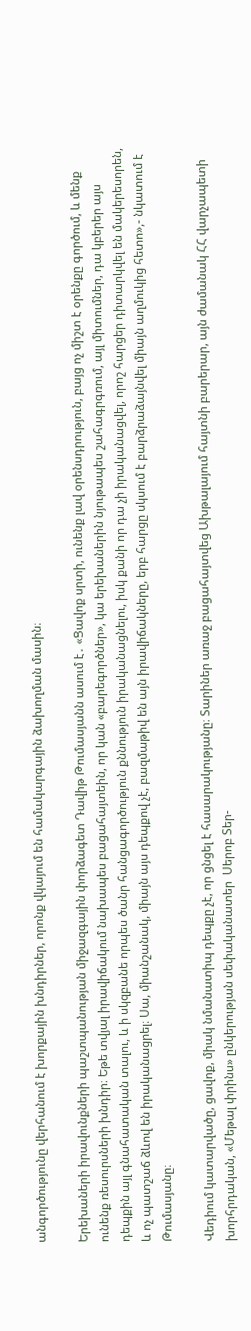անգործությունը վերհանում է խորքային խնդիրներ, որոնք վկայում են համակարգային ձախողման մասին։

Երեխաների իրավունքների պաշտպանության միջազգային փորձագետ Դավիթ Թումասյանն ասում է․ «Ցավոք սրտի, ունենք լավ օրենսդրություն, բայց ոչ միշտ է օրենքը գործում, և մենք ունենք ռեսուրսների խնդիր։ Եթե տվյալ իրավիճակում նախապես բացահայտեին, որ կան «բարեգործներ», կա երեխաներին նյութապես շահագրգռում, այլ միտումներ, դա կբերեր այս դեպքին այլ գնահատական տալու, և ի սկզբանե որպես ծանր հանցագործություն քննություն իրականացնելու, իսկ քանի որ դա չի իրականացվել, որոշ հարցեր դիտարկվել են մակերեսորեն, և ոչ պատշաճ ձևով են իրականացրել։ Սա, միանշանակ, միայն այս դեպքով չէ, բազմաթիվ են այն իրավիճակները, երբ հարցը սկսում է բարձրաձայնվել միայն աղմուկից հետո»,- նկատում է Թումասյանը։

Վեդիում կատարվածը, ցավոք, միակ նմանատիպ դեպքը չէ, որ ցնցել է հասարակությանը։ Տարիներ առաջ բացահայտվեց Ախթալայում հայտնի բարերար, այն ժամանակ ՀՀ վարչապետի խորհրդական, «Մեթալ փրինս» ընկերության սեփականատեր  Սերոբ Տեր-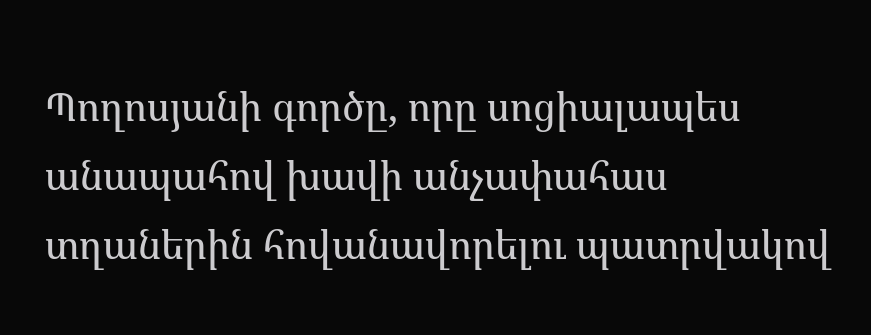Պողոսյանի գործը, որը սոցիալապես անապահով խավի անչափահաս տղաներին հովանավորելու պատրվակով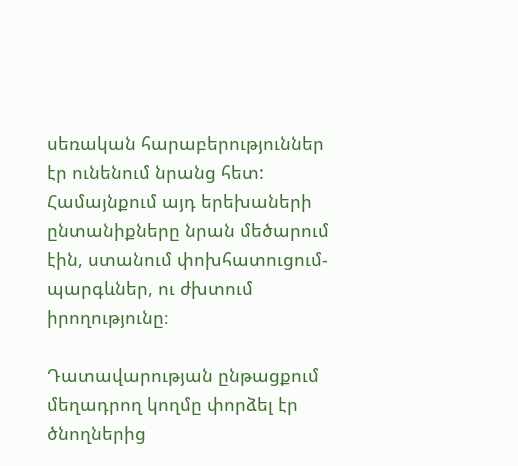սեռական հարաբերություններ էր ունենում նրանց հետ: Համայնքում այդ երեխաների ընտանիքները նրան մեծարում էին, ստանում փոխհատուցում-պարգևներ, ու ժխտում իրողությունը։

Դատավարության ընթացքում մեղադրող կողմը փորձել էր ծնողներից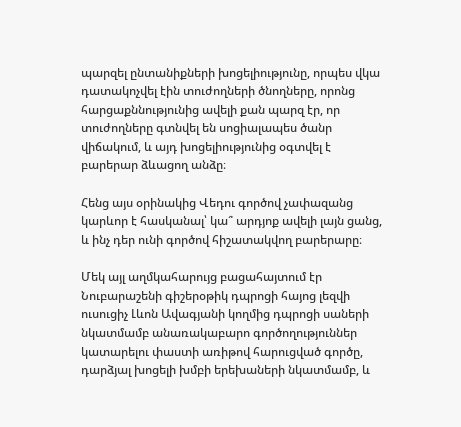պարզել ընտանիքների խոցելիությունը, որպես վկա դատակոչվել էին տուժողների ծնողները, որոնց հարցաքննությունից ավելի քան պարզ էր, որ տուժողները գտնվել են սոցիալապես ծանր վիճակում, և այդ խոցելիությունից օգտվել է բարերար ձևացող անձը։

Հենց այս օրինակից Վեդու գործով չափազանց կարևոր է հասկանալ՝ կա՞ արդյոք ավելի լայն ցանց, և ինչ դեր ունի գործով հիշատակվող բարերարը։

Մեկ այլ աղմկահարույց բացահայտում էր Նուբարաշենի գիշերօթիկ դպրոցի հայոց լեզվի ուսուցիչ Լևոն Ավագյանի կողմից դպրոցի սաների նկատմամբ անառակաբարո գործողություններ կատարելու փաստի առիթով հարուցված գործը, դարձյալ խոցելի խմբի երեխաների նկատմամբ, և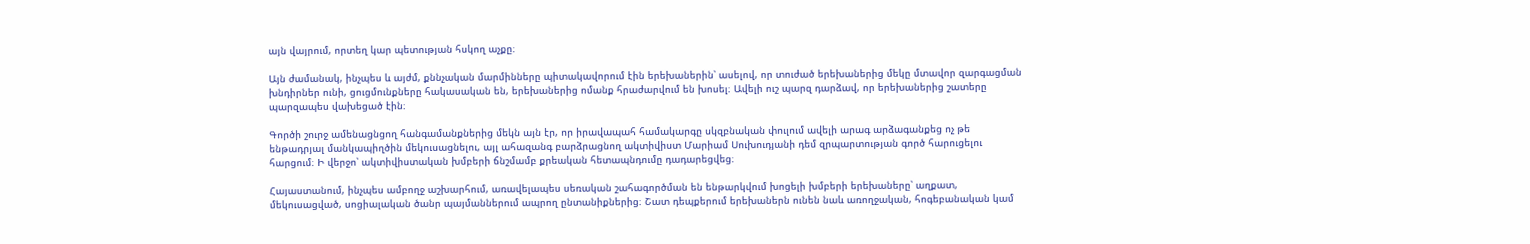այն վայրում, որտեղ կար պետության հսկող աչքը։

Այն ժամանակ, ինչպես և այժմ, քննչական մարմինները պիտակավորում էին երեխաներին՝ ասելով, որ տուժած երեխաներից մեկը մտավոր զարգացման խնդիրներ ունի, ցուցմունքները հակասական են, երեխաներից ոմանք հրաժարվում են խոսել։ Ավելի ուշ պարզ դարձավ, որ երեխաներից շատերը պարզապես վախեցած էին։

Գործի շուրջ ամենացնցող հանգամանքներից մեկն այն էր, որ իրավապահ համակարգը սկզբնական փուլում ավելի արագ արձագանքեց ոչ թե ենթադրյալ մանկապիղծին մեկուսացնելու, այլ ահազանգ բարձրացնող ակտիվիստ Մարիամ Սուխուդյանի դեմ զրպարտության գործ հարուցելու հարցում։ Ի վերջո՝ ակտիվիստական խմբերի ճնշմամբ քրեական հետապնդումը դադարեցվեց։

Հայաստանում, ինչպես ամբողջ աշխարհում, առավելապես սեռական շահագործման են ենթարկվում խոցելի խմբերի երեխաները՝ աղքատ, մեկուսացված, սոցիալական ծանր պայմաններում ապրող ընտանիքներից։ Շատ դեպքերում երեխաներն ունեն նաև առողջական, հոգեբանական կամ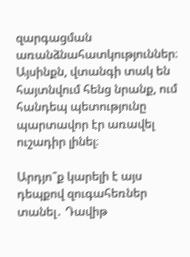զարգացման առանձնահատկություններ։ Այսինքն, վտանգի տակ են հայտնվում հենց նրանք, ում հանդեպ պետությունը պարտավոր էր առավել ուշադիր լինել։

Արդյո՞ք կարելի է այս դեպքով զուգահեռներ տանել․ Դավիթ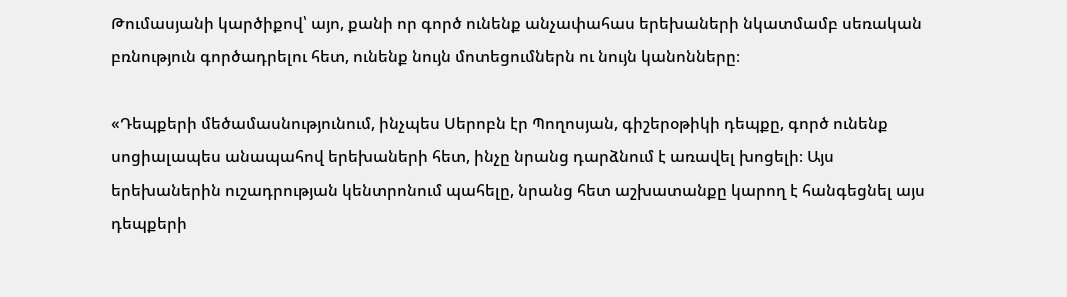Թումասյանի կարծիքով՝ այո, քանի որ գործ ունենք անչափահաս երեխաների նկատմամբ սեռական բռնություն գործադրելու հետ, ունենք նույն մոտեցումներն ու նույն կանոնները։

«Դեպքերի մեծամասնությունում, ինչպես Սերոբն էր Պողոսյան, գիշերօթիկի դեպքը, գործ ունենք սոցիալապես անապահով երեխաների հետ, ինչը նրանց դարձնում է առավել խոցելի։ Այս երեխաներին ուշադրության կենտրոնում պահելը, նրանց հետ աշխատանքը կարող է հանգեցնել այս դեպքերի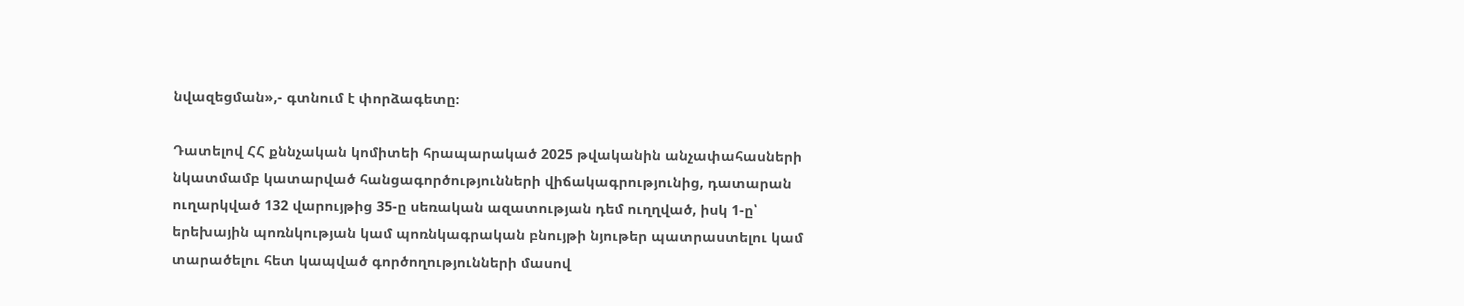նվազեցման»,- գտնում է փորձագետը։

Դատելով ՀՀ քննչական կոմիտեի հրապարակած 2025 թվականին անչափահասների նկատմամբ կատարված հանցագործությունների վիճակագրությունից, դատարան ուղարկված 132 վարույթից 35-ը սեռական ազատության դեմ ուղղված, իսկ 1-ը՝ երեխային պոռնկության կամ պոռնկագրական բնույթի նյութեր պատրաստելու կամ տարածելու հետ կապված գործողությունների մասով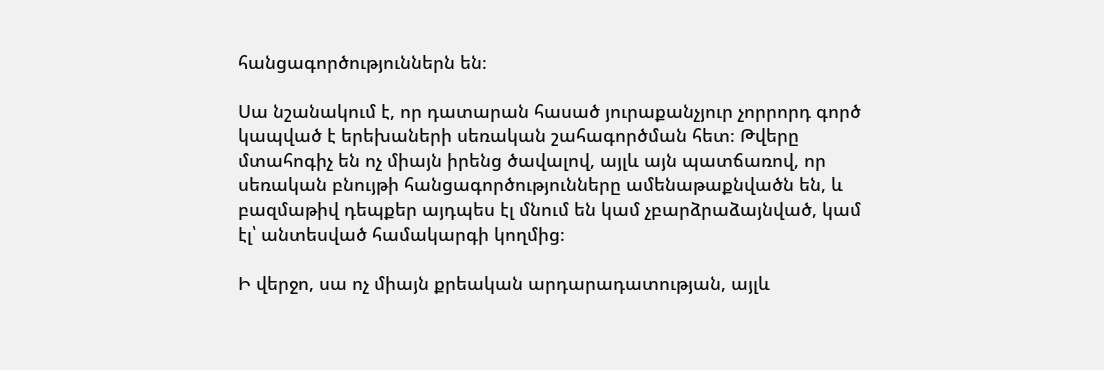հանցագործություններն են։

Սա նշանակում է, որ դատարան հասած յուրաքանչյուր չորրորդ գործ կապված է երեխաների սեռական շահագործման հետ։ Թվերը մտահոգիչ են ոչ միայն իրենց ծավալով, այլև այն պատճառով, որ սեռական բնույթի հանցագործությունները ամենաթաքնվածն են, և բազմաթիվ դեպքեր այդպես էլ մնում են կամ չբարձրաձայնված, կամ էլ՝ անտեսված համակարգի կողմից։

Ի վերջո, սա ոչ միայն քրեական արդարադատության, այլև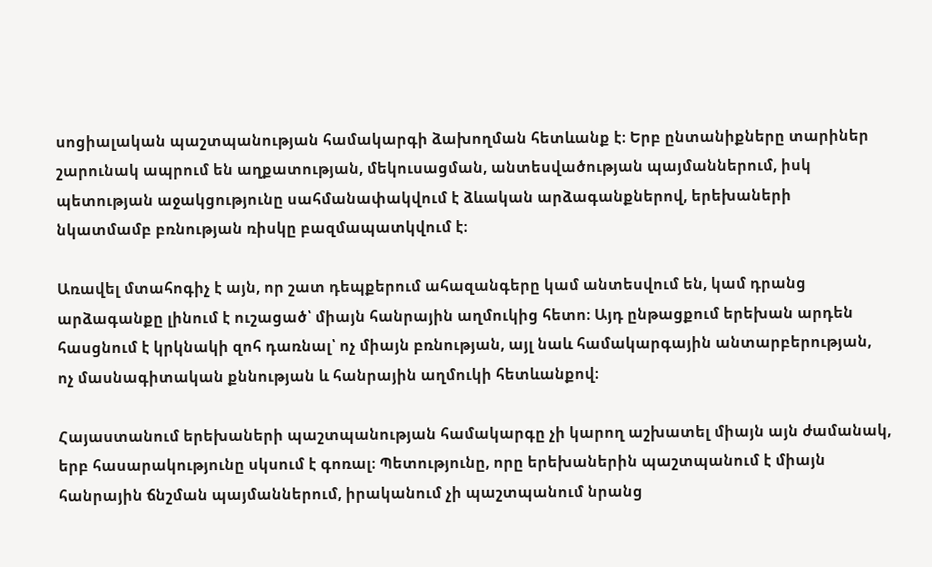սոցիալական պաշտպանության համակարգի ձախողման հետևանք է։ Երբ ընտանիքները տարիներ շարունակ ապրում են աղքատության, մեկուսացման, անտեսվածության պայմաններում, իսկ պետության աջակցությունը սահմանափակվում է ձևական արձագանքներով, երեխաների նկատմամբ բռնության ռիսկը բազմապատկվում է։

Առավել մտահոգիչ է այն, որ շատ դեպքերում ահազանգերը կամ անտեսվում են, կամ դրանց արձագանքը լինում է ուշացած՝ միայն հանրային աղմուկից հետո։ Այդ ընթացքում երեխան արդեն հասցնում է կրկնակի զոհ դառնալ՝ ոչ միայն բռնության, այլ նաև համակարգային անտարբերության, ոչ մասնագիտական քննության և հանրային աղմուկի հետևանքով։

Հայաստանում երեխաների պաշտպանության համակարգը չի կարող աշխատել միայն այն ժամանակ, երբ հասարակությունը սկսում է գոռալ։ Պետությունը, որը երեխաներին պաշտպանում է միայն հանրային ճնշման պայմաններում, իրականում չի պաշտպանում նրանց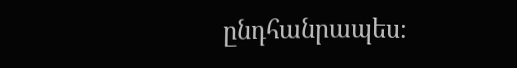ընդհանրապես։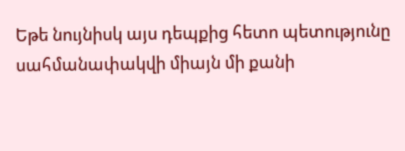Եթե նույնիսկ այս դեպքից հետո պետությունը սահմանափակվի միայն մի քանի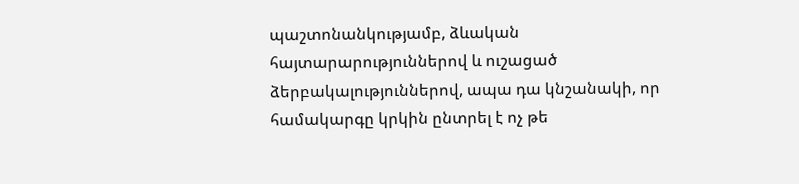պաշտոնանկությամբ, ձևական հայտարարություններով և ուշացած ձերբակալություններով, ապա դա կնշանակի, որ համակարգը կրկին ընտրել է ոչ թե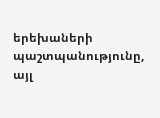երեխաների պաշտպանությունը, այլ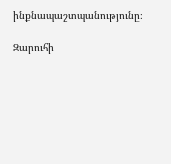ինքնապաշտպանությունը։

Զարուհի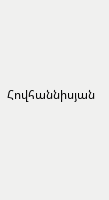Հովհաննիսյան